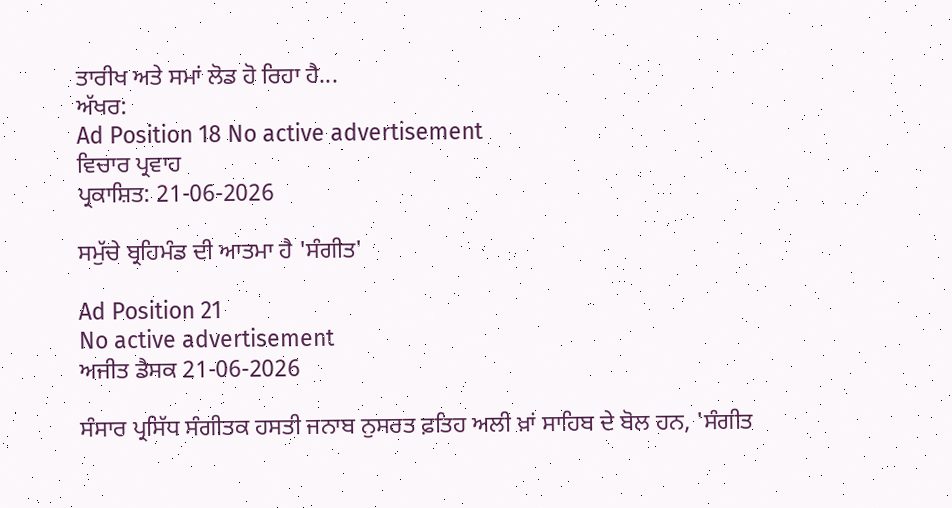ਤਾਰੀਖ ਅਤੇ ਸਮਾਂ ਲੋਡ ਹੋ ਰਿਹਾ ਹੈ...
ਅੱਖਰ:
Ad Position 18 No active advertisement
ਵਿਚਾਰ ਪ੍ਰਵਾਹ
ਪ੍ਰਕਾਸ਼ਿਤ: 21-06-2026

ਸਮੁੱਚੇ ਬ੍ਰਹਿਮੰਡ ਦੀ ਆਤਮਾ ਹੈ 'ਸੰਗੀਤ'

Ad Position 21
No active advertisement
ਅਜੀਤ ਡੈਸਕ 21-06-2026

ਸੰਸਾਰ ਪ੍ਰਸਿੱਧ ਸੰਗੀਤਕ ਹਸਤੀ ਜਨਾਬ ਨੁਸਰਤ ਫ਼ਤਿਹ ਅਲੀ ਖ਼ਾਂ ਸਾਹਿਬ ਦੇ ਬੋਲ ਹਨ, 'ਸੰਗੀਤ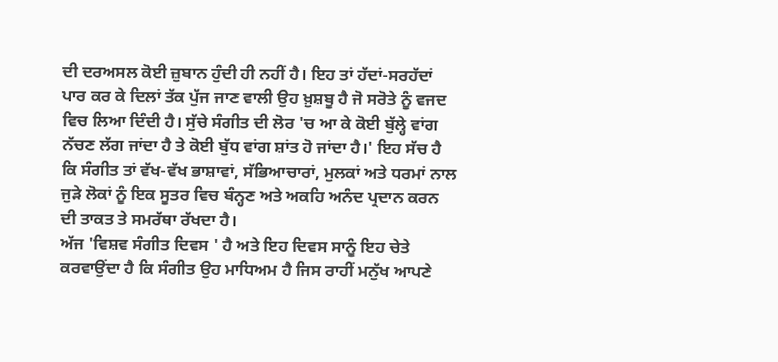ਦੀ ਦਰਅਸਲ ਕੋਈ ਜ਼ੁਬਾਨ ਹੁੰਦੀ ਹੀ ਨਹੀਂ ਹੈ। ਇਹ ਤਾਂ ਹੱਦਾਂ-ਸਰਹੱਦਾਂ ਪਾਰ ਕਰ ਕੇ ਦਿਲਾਂ ਤੱਕ ਪੁੱਜ ਜਾਣ ਵਾਲੀ ਉਹ ਖ਼ੁਸ਼ਬੂ ਹੈ ਜੋ ਸਰੋਤੇ ਨੂੰ ਵਜਦ ਵਿਚ ਲਿਆ ਦਿੰਦੀ ਹੈ। ਸੁੱਚੇ ਸੰਗੀਤ ਦੀ ਲੋਰ 'ਚ ਆ ਕੇ ਕੋਈ ਬੁੱਲ੍ਹੇ ਵਾਂਗ ਨੱਚਣ ਲੱਗ ਜਾਂਦਾ ਹੈ ਤੇ ਕੋਈ ਬੁੱਧ ਵਾਂਗ ਸ਼ਾਂਤ ਹੋ ਜਾਂਦਾ ਹੈ।' ਇਹ ਸੱਚ ਹੈ ਕਿ ਸੰਗੀਤ ਤਾਂ ਵੱਖ-ਵੱਖ ਭਾਸ਼ਾਵਾਂ, ਸੱਭਿਆਚਾਰਾਂ, ਮੁਲਕਾਂ ਅਤੇ ਧਰਮਾਂ ਨਾਲ ਜੁੜੇ ਲੋਕਾਂ ਨੂੰ ਇਕ ਸੂਤਰ ਵਿਚ ਬੰਨ੍ਹਣ ਅਤੇ ਅਕਹਿ ਅਨੰਦ ਪ੍ਰਦਾਨ ਕਰਨ ਦੀ ਤਾਕਤ ਤੇ ਸਮਰੱਥਾ ਰੱਖਦਾ ਹੈ।
ਅੱਜ 'ਵਿਸ਼ਵ ਸੰਗੀਤ ਦਿਵਸ ' ਹੈ ਅਤੇ ਇਹ ਦਿਵਸ ਸਾਨੂੰ ਇਹ ਚੇਤੇ ਕਰਵਾਉਂਦਾ ਹੈ ਕਿ ਸੰਗੀਤ ਉਹ ਮਾਧਿਅਮ ਹੈ ਜਿਸ ਰਾਹੀਂ ਮਨੁੱਖ ਆਪਣੇ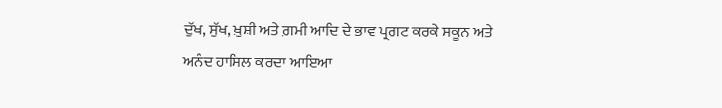ਦੁੱਖ, ਸੁੱਖ, ਖ਼ੁਸ਼ੀ ਅਤੇ ਗ਼ਮੀ ਆਦਿ ਦੇ ਭਾਵ ਪ੍ਰਗਟ ਕਰਕੇ ਸਕੂਨ ਅਤੇ ਅਨੰਦ ਹਾਸਿਲ ਕਰਦਾ ਆਇਆ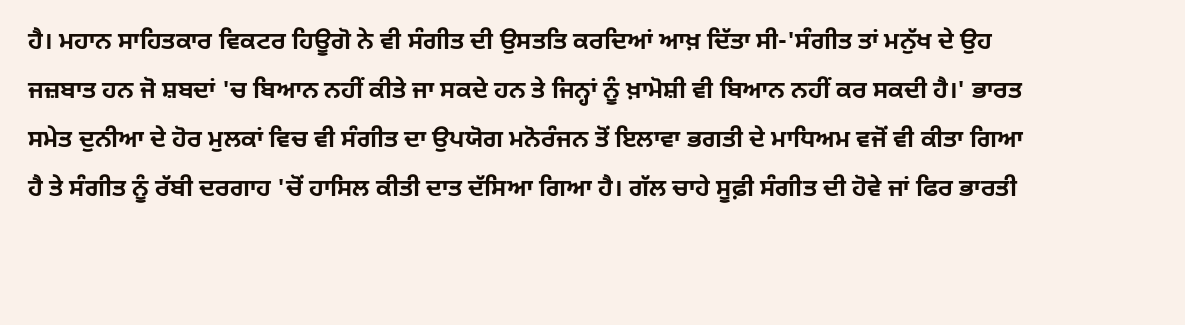ਹੈ। ਮਹਾਨ ਸਾਹਿਤਕਾਰ ਵਿਕਟਰ ਹਿਊਗੋ ਨੇ ਵੀ ਸੰਗੀਤ ਦੀ ਉਸਤਤਿ ਕਰਦਿਆਂ ਆਖ਼ ਦਿੱਤਾ ਸੀ-'ਸੰਗੀਤ ਤਾਂ ਮਨੁੱਖ ਦੇ ਉਹ ਜਜ਼ਬਾਤ ਹਨ ਜੋ ਸ਼ਬਦਾਂ 'ਚ ਬਿਆਨ ਨਹੀਂ ਕੀਤੇ ਜਾ ਸਕਦੇ ਹਨ ਤੇ ਜਿਨ੍ਹਾਂ ਨੂੰ ਖ਼ਾਮੋਸ਼ੀ ਵੀ ਬਿਆਨ ਨਹੀਂ ਕਰ ਸਕਦੀ ਹੈ।' ਭਾਰਤ ਸਮੇਤ ਦੁਨੀਆ ਦੇ ਹੋਰ ਮੁਲਕਾਂ ਵਿਚ ਵੀ ਸੰਗੀਤ ਦਾ ਉਪਯੋਗ ਮਨੋਰੰਜਨ ਤੋਂ ਇਲਾਵਾ ਭਗਤੀ ਦੇ ਮਾਧਿਅਮ ਵਜੋਂ ਵੀ ਕੀਤਾ ਗਿਆ ਹੈ ਤੇ ਸੰਗੀਤ ਨੂੰ ਰੱਬੀ ਦਰਗਾਹ 'ਚੋਂ ਹਾਸਿਲ ਕੀਤੀ ਦਾਤ ਦੱਸਿਆ ਗਿਆ ਹੈ। ਗੱਲ ਚਾਹੇ ਸੂਫ਼ੀ ਸੰਗੀਤ ਦੀ ਹੋਵੇ ਜਾਂ ਫਿਰ ਭਾਰਤੀ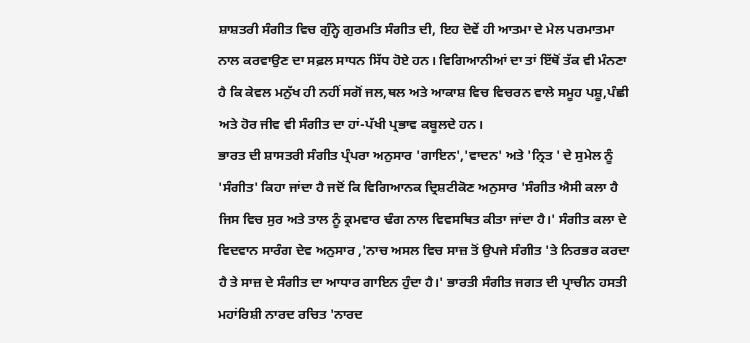ਸ਼ਾਸ਼ਤਰੀ ਸੰਗੀਤ ਵਿਚ ਗੁੰਨ੍ਹੇ ਗੁਰਮਤਿ ਸੰਗੀਤ ਦੀ, ਇਹ ਦੋਵੇਂ ਹੀ ਆਤਮਾ ਦੇ ਮੇਲ ਪਰਮਾਤਮਾ ਨਾਲ ਕਰਵਾਉਣ ਦਾ ਸਫ਼ਲ ਸਾਧਨ ਸਿੱਧ ਹੋਏ ਹਨ। ਵਿਗਿਆਨੀਆਂ ਦਾ ਤਾਂ ਇੱਥੋਂ ਤੱਕ ਵੀ ਮੰਨਣਾ ਹੈ ਕਿ ਕੇਵਲ ਮਨੁੱਖ ਹੀ ਨਹੀਂ ਸਗੋਂ ਜਲ,ਥਲ ਅਤੇ ਆਕਾਸ਼ ਵਿਚ ਵਿਚਰਨ ਵਾਲੇ ਸਮੂਹ ਪਸ਼ੂ,ਪੰਛੀ ਅਤੇ ਹੋਰ ਜੀਵ ਵੀ ਸੰਗੀਤ ਦਾ ਹਾਂ-ਪੱਖੀ ਪ੍ਰਭਾਵ ਕਬੂਲਦੇ ਹਨ।
ਭਾਰਤ ਦੀ ਸ਼ਾਸਤਰੀ ਸੰਗੀਤ ਪ੍ਰੰਪਰਾ ਅਨੁਸਾਰ 'ਗਾਇਨ','ਵਾਦਨ' ਅਤੇ 'ਨ੍ਰਿਤ ' ਦੇ ਸੁਮੇਲ ਨੂੰ 'ਸੰਗੀਤ' ਕਿਹਾ ਜਾਂਦਾ ਹੈ ਜਦੋਂ ਕਿ ਵਿਗਿਆਨਕ ਦ੍ਰਿਸ਼ਟੀਕੋਣ ਅਨੁਸਾਰ 'ਸੰਗੀਤ ਐਸੀ ਕਲਾ ਹੈ ਜਿਸ ਵਿਚ ਸੁਰ ਅਤੇ ਤਾਲ ਨੂੰ ਕ੍ਰਮਵਾਰ ਢੰਗ ਨਾਲ ਵਿਵਸਥਿਤ ਕੀਤਾ ਜਾਂਦਾ ਹੈ।' ਸੰਗੀਤ ਕਲਾ ਦੇ ਵਿਦਵਾਨ ਸਾਰੰਗ ਦੇਵ ਅਨੁਸਾਰ ,'ਨਾਚ ਅਸਲ ਵਿਚ ਸਾਜ਼ ਤੋਂ ਉਪਜੇ ਸੰਗੀਤ 'ਤੇ ਨਿਰਭਰ ਕਰਦਾ ਹੈ ਤੇ ਸਾਜ਼ ਦੇ ਸੰਗੀਤ ਦਾ ਆਧਾਰ ਗਾਇਨ ਹੁੰਦਾ ਹੈ।' ਭਾਰਤੀ ਸੰਗੀਤ ਜਗਤ ਦੀ ਪ੍ਰਾਚੀਨ ਹਸਤੀ ਮਹਾਂਰਿਸ਼ੀ ਨਾਰਦ ਰਚਿਤ 'ਨਾਰਦ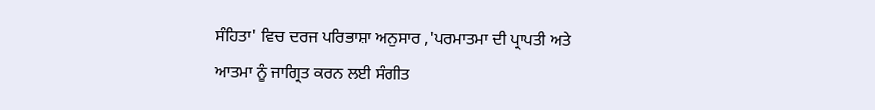ਸੰਹਿਤਾ' ਵਿਚ ਦਰਜ ਪਰਿਭਾਸ਼ਾ ਅਨੁਸਾਰ ,'ਪਰਮਾਤਮਾ ਦੀ ਪ੍ਰਾਪਤੀ ਅਤੇ ਆਤਮਾ ਨੂੰ ਜਾਗ੍ਰਿਤ ਕਰਨ ਲਈ ਸੰਗੀਤ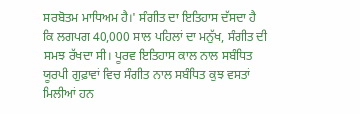ਸਰਬੋਤਮ ਮਾਧਿਅਮ ਹੈ।' ਸੰਗੀਤ ਦਾ ਇਤਿਹਾਸ ਦੱਸਦਾ ਹੈ ਕਿ ਲਗਪਗ 40,000 ਸਾਲ ਪਹਿਲਾਂ ਦਾ ਮਨੁੱਖ, ਸੰਗੀਤ ਦੀ ਸਮਝ ਰੱਖਦਾ ਸੀ। ਪੂਰਵ ਇਤਿਹਾਸ ਕਾਲ ਨਾਲ ਸਬੰਧਿਤ ਯੂਰਪੀ ਗੁਫ਼ਾਵਾਂ ਵਿਚ ਸੰਗੀਤ ਨਾਲ ਸਬੰਧਿਤ ਕੁਝ ਵਸਤਾਂ ਮਿਲੀਆਂ ਹਨ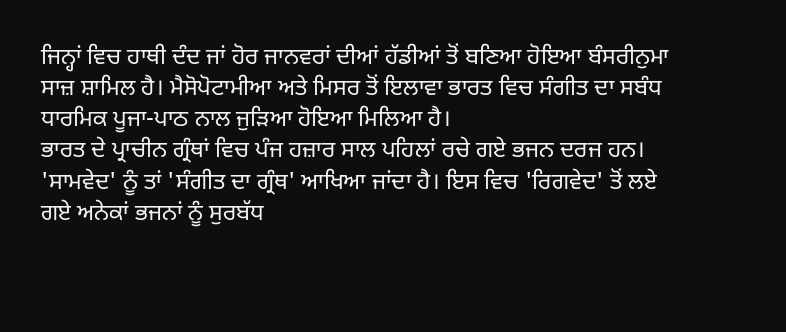ਜਿਨ੍ਹਾਂ ਵਿਚ ਹਾਥੀ ਦੰਦ ਜਾਂ ਹੋਰ ਜਾਨਵਰਾਂ ਦੀਆਂ ਹੱਡੀਆਂ ਤੋਂ ਬਣਿਆ ਹੋਇਆ ਬੰਸਰੀਨੁਮਾ ਸਾਜ਼ ਸ਼ਾਮਿਲ ਹੈ। ਮੈਸੋਪੋਟਾਮੀਆ ਅਤੇ ਮਿਸਰ ਤੋਂ ਇਲਾਵਾ ਭਾਰਤ ਵਿਚ ਸੰਗੀਤ ਦਾ ਸਬੰਧ ਧਾਰਮਿਕ ਪੂਜਾ-ਪਾਠ ਨਾਲ ਜੁੜਿਆ ਹੋਇਆ ਮਿਲਿਆ ਹੈ।
ਭਾਰਤ ਦੇ ਪ੍ਰਾਚੀਨ ਗ੍ਰੰਥਾਂ ਵਿਚ ਪੰਜ ਹਜ਼ਾਰ ਸਾਲ ਪਹਿਲਾਂ ਰਚੇ ਗਏ ਭਜਨ ਦਰਜ ਹਨ। 'ਸਾਮਵੇਦ' ਨੂੰ ਤਾਂ 'ਸੰਗੀਤ ਦਾ ਗ੍ਰੰਥ' ਆਖਿਆ ਜਾਂਦਾ ਹੈ। ਇਸ ਵਿਚ 'ਰਿਗਵੇਦ' ਤੋਂ ਲਏ ਗਏ ਅਨੇਕਾਂ ਭਜਨਾਂ ਨੂੰ ਸੁਰਬੱਧ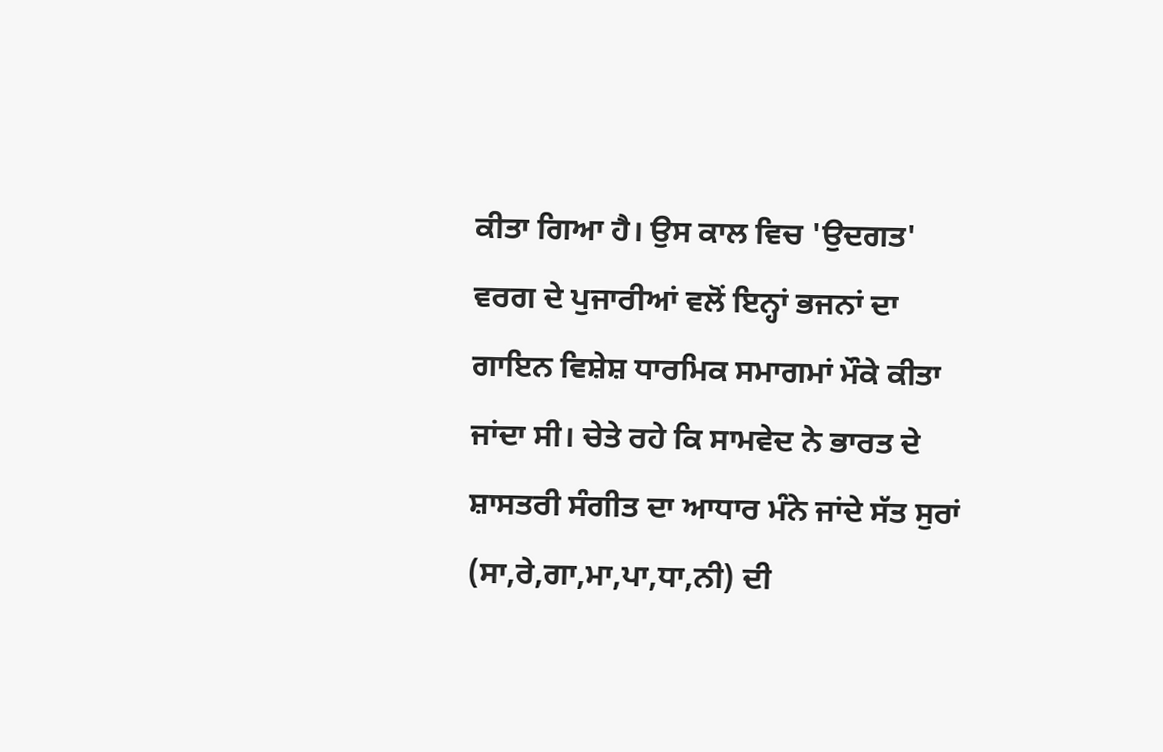ਕੀਤਾ ਗਿਆ ਹੈ। ਉਸ ਕਾਲ ਵਿਚ 'ਉਦਗਤ' ਵਰਗ ਦੇ ਪੁਜਾਰੀਆਂ ਵਲੋਂ ਇਨ੍ਹਾਂ ਭਜਨਾਂ ਦਾ ਗਾਇਨ ਵਿਸ਼ੇਸ਼ ਧਾਰਮਿਕ ਸਮਾਗਮਾਂ ਮੌਕੇ ਕੀਤਾ ਜਾਂਦਾ ਸੀ। ਚੇਤੇ ਰਹੇ ਕਿ ਸਾਮਵੇਦ ਨੇ ਭਾਰਤ ਦੇ ਸ਼ਾਸਤਰੀ ਸੰਗੀਤ ਦਾ ਆਧਾਰ ਮੰਨੇ ਜਾਂਦੇ ਸੱਤ ਸੁਰਾਂ (ਸਾ,ਰੇ,ਗਾ,ਮਾ,ਪਾ,ਧਾ,ਨੀ) ਦੀ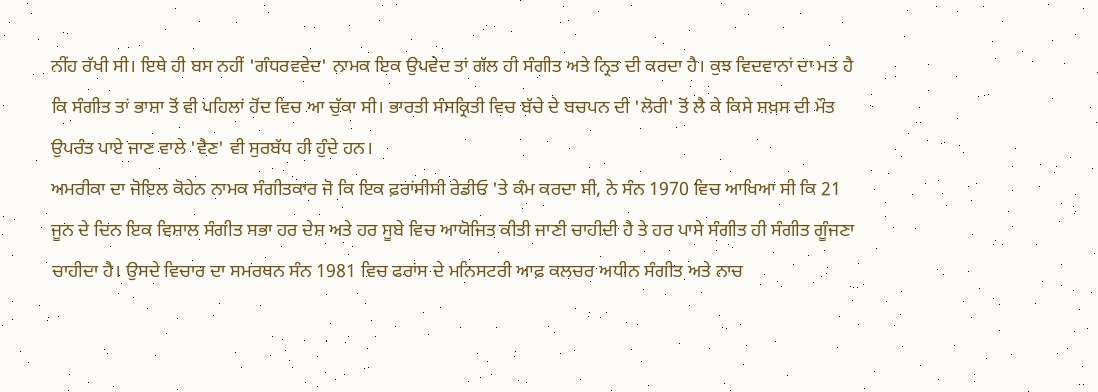ਨੀਂਹ ਰੱਖੀ ਸੀ। ਇਥੇ ਹੀ ਬਸ ਨਹੀਂ 'ਗੰਧਰਵਵੇਦ' ਨਾਮਕ ਇਕ ਉਪਵੇਦ ਤਾਂ ਗੱਲ ਹੀ ਸੰਗੀਤ ਅਤੇ ਨ੍ਰਿਤ ਦੀ ਕਰਦਾ ਹੈ। ਕੁਝ ਵਿਦਵਾਨਾਂ ਦਾ ਮਤ ਹੈ ਕਿ ਸੰਗੀਤ ਤਾਂ ਭਾਸ਼ਾ ਤੋਂ ਵੀ ਪਹਿਲਾਂ ਹੋਂਦ ਵਿਚ ਆ ਚੁੱਕਾ ਸੀ। ਭਾਰਤੀ ਸੰਸਕ੍ਰਿਤੀ ਵਿਚ ਬੱਚੇ ਦੇ ਬਚਪਨ ਦੀ 'ਲੋਰੀ' ਤੋਂ ਲੈ ਕੇ ਕਿਸੇ ਸ਼ਖ਼ਸ ਦੀ ਮੌਤ ਉਪਰੰਤ ਪਾਏ ਜਾਣ ਵਾਲੇ 'ਵੈਣ' ਵੀ ਸੁਰਬੱਧ ਹੀ ਹੁੰਦੇ ਹਨ।
ਅਮਰੀਕਾ ਦਾ ਜੋਇਲ ਕੋਹੇਨ ਨਾਮਕ ਸੰਗੀਤਕਾਰ ਜੋ ਕਿ ਇਕ ਫ਼ਰਾਂਸੀਸੀ ਰੇਡੀਓ 'ਤੇ ਕੰਮ ਕਰਦਾ ਸੀ, ਨੇ ਸੰਨ 1970 ਵਿਚ ਆਖਿਆ ਸੀ ਕਿ 21 ਜੂਨ ਦੇ ਦਿਨ ਇਕ ਵਿਸ਼ਾਲ ਸੰਗੀਤ ਸਭਾ ਹਰ ਦੇਸ਼ ਅਤੇ ਹਰ ਸੂਬੇ ਵਿਚ ਆਯੋਜਿਤ ਕੀਤੀ ਜਾਣੀ ਚਾਹੀਦੀ ਹੈ ਤੇ ਹਰ ਪਾਸੇ ਸੰਗੀਤ ਹੀ ਸੰਗੀਤ ਗੂੰਜਣਾ ਚਾਹੀਦਾ ਹੈ। ਉਸਦੇ ਵਿਚਾਰ ਦਾ ਸਮਰਥਨ ਸੰਨ 1981 ਵਿਚ ਫਰਾਂਸ ਦੇ ਮਨਿਸਟਰੀ ਆਫ਼ ਕਲਚਰ ਅਧੀਨ ਸੰਗੀਤ ਅਤੇ ਨਾਚ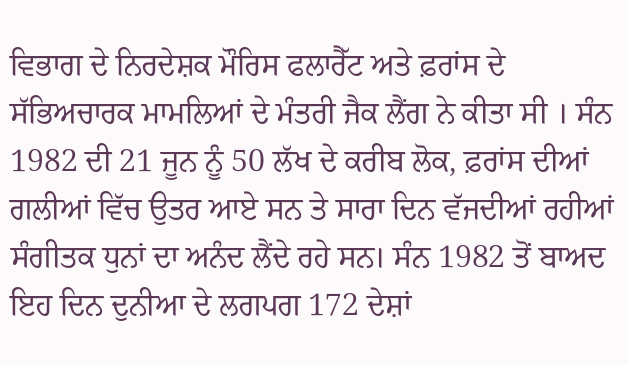ਵਿਭਾਗ ਦੇ ਨਿਰਦੇਸ਼ਕ ਮੌਰਿਸ ਫਲਾਰੈੱਟ ਅਤੇ ਫ਼ਰਾਂਸ ਦੇ ਸੱਭਿਅਚਾਰਕ ਮਾਮਲਿਆਂ ਦੇ ਮੰਤਰੀ ਜੈਕ ਲੈਂਗ ਨੇ ਕੀਤਾ ਸੀ । ਸੰਨ 1982 ਦੀ 21 ਜੂਨ ਨੂੰ 50 ਲੱਖ ਦੇ ਕਰੀਬ ਲੋਕ, ਫ਼ਰਾਂਸ ਦੀਆਂ ਗਲੀਆਂ ਵਿੱਚ ਉਤਰ ਆਏ ਸਨ ਤੇ ਸਾਰਾ ਦਿਨ ਵੱਜਦੀਆਂ ਰਹੀਆਂ ਸੰਗੀਤਕ ਧੁਨਾਂ ਦਾ ਅਨੰਦ ਲੈਂਦੇ ਰਹੇ ਸਨ। ਸੰਨ 1982 ਤੋਂ ਬਾਅਦ ਇਹ ਦਿਨ ਦੁਨੀਆ ਦੇ ਲਗਪਗ 172 ਦੇਸ਼ਾਂ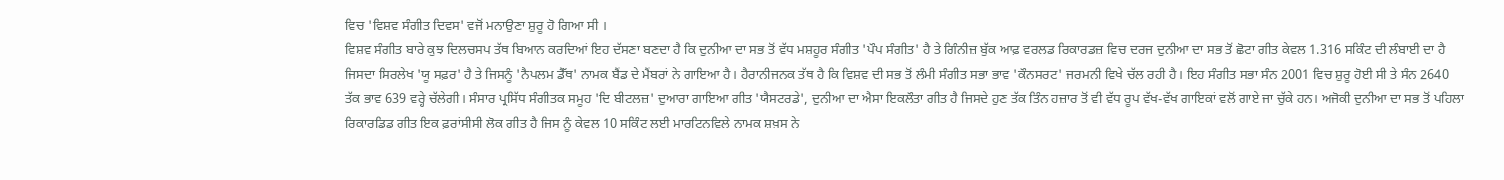ਵਿਚ 'ਵਿਸ਼ਵ ਸੰਗੀਤ ਦਿਵਸ' ਵਜੋਂ ਮਨਾਉਣਾ ਸ਼ੁਰੂ ਹੋ ਗਿਆ ਸੀ ।
ਵਿਸ਼ਵ ਸੰਗੀਤ ਬਾਰੇ ਕੁਝ ਦਿਲਚਸਪ ਤੱਥ ਬਿਆਨ ਕਰਦਿਆਂ ਇਹ ਦੱਸਣਾ ਬਣਦਾ ਹੈ ਕਿ ਦੁਨੀਆ ਦਾ ਸਭ ਤੋਂ ਵੱਧ ਮਸ਼ਹੂਰ ਸੰਗੀਤ 'ਪੌਪ ਸੰਗੀਤ' ਹੈ ਤੇ ਗਿੰਨੀਜ਼ ਬੁੱਕ ਆਫ਼ ਵਰਲਡ ਰਿਕਾਰਡਜ਼ ਵਿਚ ਦਰਜ ਦੁਨੀਆ ਦਾ ਸਭ ਤੋਂ ਛੋਟਾ ਗੀਤ ਕੇਵਲ 1.316 ਸਕਿੰਟ ਦੀ ਲੰਬਾਈ ਦਾ ਹੈ ਜਿਸਦਾ ਸਿਰਲੇਖ 'ਯੂ ਸਫ਼ਰ' ਹੈ ਤੇ ਜਿਸਨੂੰ 'ਨੈਪਲਮ ਡੈੱਥ' ਨਾਮਕ ਬੈਂਡ ਦੇ ਮੈਂਬਰਾਂ ਨੇ ਗਾਇਆ ਹੈ। ਹੈਰਾਨੀਜਨਕ ਤੱਥ ਹੈ ਕਿ ਵਿਸ਼ਵ ਦੀ ਸਭ ਤੋਂ ਲੰਮੀ ਸੰਗੀਤ ਸਭਾ ਭਾਵ 'ਕੌਨਸਰਟ' ਜਰਮਨੀ ਵਿਖੇ ਚੱਲ ਰਹੀ ਹੈ। ਇਹ ਸੰਗੀਤ ਸਭਾ ਸੰਨ 2001 ਵਿਚ ਸ਼ੁਰੂ ਹੋਈ ਸੀ ਤੇ ਸੰਨ 2640 ਤੱਕ ਭਾਵ 639 ਵਰ੍ਹੇ ਚੱਲੇਗੀ। ਸੰਸਾਰ ਪ੍ਰਸਿੱਧ ਸੰਗੀਤਕ ਸਮੂਹ 'ਦਿ ਬੀਟਲਜ਼' ਦੁਆਰਾ ਗਾਇਆ ਗੀਤ 'ਯੈਸਟਰਡੇ', ਦੁਨੀਆ ਦਾ ਐਸਾ ਇਕਲੌਤਾ ਗੀਤ ਹੈ ਜਿਸਦੇ ਹੁਣ ਤੱਕ ਤਿੰਨ ਹਜ਼ਾਰ ਤੋਂ ਵੀ ਵੱਧ ਰੂਪ ਵੱਖ-ਵੱਖ ਗਾਇਕਾਂ ਵਲੋਂ ਗਾਏ ਜਾ ਚੁੱਕੇ ਹਨ। ਅਜੋਕੀ ਦੁਨੀਆ ਦਾ ਸਭ ਤੋਂ ਪਹਿਲਾ ਰਿਕਾਰਡਿਡ ਗੀਤ ਇਕ ਫ਼ਰਾਂਸੀਸੀ ਲੋਕ ਗੀਤ ਹੈ ਜਿਸ ਨੂੰ ਕੇਵਲ 10 ਸਕਿੰਟ ਲਈ ਮਾਰਟਿਨਵਿਲੇ ਨਾਮਕ ਸ਼ਖ਼ਸ ਨੇ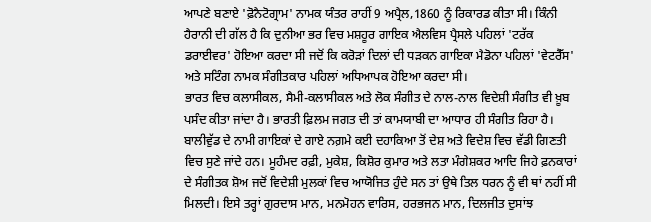ਆਪਣੇ ਬਣਾਏ 'ਫ਼ੋਨੈਟੋਗ੍ਰਾਮ' ਨਾਮਕ ਯੰਤਰ ਰਾਹੀਂ 9 ਅਪ੍ਰੈਲ,1860 ਨੂੰ ਰਿਕਾਰਡ ਕੀਤਾ ਸੀ। ਕਿੰਨੀ ਹੈਰਾਨੀ ਦੀ ਗੱਲ ਹੈ ਕਿ ਦੁਨੀਆ ਭਰ ਵਿਚ ਮਸ਼ਹੂਰ ਗਾਇਕ ਐਲਵਿਸ ਪ੍ਰੈਸਲੇ ਪਹਿਲਾਂ 'ਟਰੱਕ ਡਰਾਈਵਰ' ਹੋਇਆ ਕਰਦਾ ਸੀ ਜਦੋਂ ਕਿ ਕਰੋੜਾਂ ਦਿਲਾਂ ਦੀ ਧੜਕਨ ਗਾਇਕਾ ਮੈਡੋਨਾ ਪਹਿਲਾਂ 'ਵੇਟਰੈੱਸ' ਅਤੇ ਸਟਿੰਗ ਨਾਮਕ ਸੰਗੀਤਕਾਰ ਪਹਿਲਾਂ ਅਧਿਆਪਕ ਹੋਇਆ ਕਰਦਾ ਸੀ।
ਭਾਰਤ ਵਿਚ ਕਲਾਸੀਕਲ, ਸੈਮੀ-ਕਲਾਸੀਕਲ ਅਤੇ ਲੋਕ ਸੰਗੀਤ ਦੇ ਨਾਲ-ਨਾਲ ਵਿਦੇਸ਼ੀ ਸੰਗੀਤ ਵੀ ਖ਼ੂਬ ਪਸੰਦ ਕੀਤਾ ਜਾਂਦਾ ਹੈ। ਭਾਰਤੀ ਫ਼ਿਲਮ ਜਗਤ ਦੀ ਤਾਂ ਕਾਮਯਾਬੀ ਦਾ ਆਧਾਰ ਹੀ ਸੰਗੀਤ ਰਿਹਾ ਹੈ। ਬਾਲੀਵੁੱਡ ਦੇ ਨਾਮੀ ਗਾਇਕਾਂ ਦੇ ਗਾਏ ਨਗ਼ਮੇ ਕਈ ਦਹਾਕਿਆ ਤੋਂ ਦੇਸ਼ ਅਤੇ ਵਿਦੇਸ਼ ਵਿਚ ਵੱਡੀ ਗਿਣਤੀ ਵਿਚ ਸੁਣੇ ਜਾਂਦੇ ਹਨ। ਮੂਹੰਮਦ ਰਫ਼ੀ, ਮੁਕੇਸ਼, ਕਿਸ਼ੋਰ ਕੁਮਾਰ ਅਤੇ ਲਤਾ ਮੰਗੇਸ਼ਕਰ ਆਦਿ ਜਿਹੇ ਫ਼ਨਕਾਰਾਂ ਦੇ ਸੰਗੀਤਕ ਸ਼ੋਅ ਜਦੋਂ ਵਿਦੇਸ਼ੀ ਮੁਲਕਾਂ ਵਿਚ ਆਯੋਜਿਤ ਹੁੰਦੇ ਸਨ ਤਾਂ ਉਥੇ ਤਿਲ ਧਰਨ ਨੂੰ ਵੀ ਥਾਂ ਨਹੀਂ ਸੀ ਮਿਲਦੀ। ਇਸੇ ਤਰ੍ਹਾਂ ਗੁਰਦਾਸ ਮਾਨ, ਮਨਮੋਹਨ ਵਾਰਿਸ, ਹਰਭਜਨ ਮਾਨ, ਦਿਲਜੀਤ ਦੁਸਾਂਝ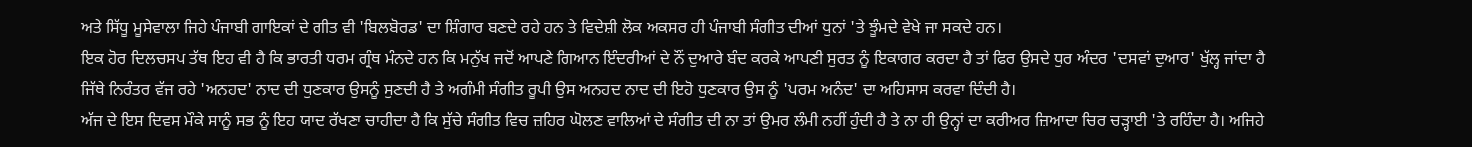ਅਤੇ ਸਿੱਧੂ ਮੂਸੇਵਾਲਾ ਜਿਹੇ ਪੰਜਾਬੀ ਗਾਇਕਾਂ ਦੇ ਗੀਤ ਵੀ 'ਬਿਲਬੋਰਡ' ਦਾ ਸ਼ਿੰਗਾਰ ਬਣਦੇ ਰਹੇ ਹਨ ਤੇ ਵਿਦੇਸ਼ੀ ਲੋਕ ਅਕਸਰ ਹੀ ਪੰਜਾਬੀ ਸੰਗੀਤ ਦੀਆਂ ਧੁਨਾਂ 'ਤੇ ਝੂੰਮਦੇ ਵੇਖੇ ਜਾ ਸਕਦੇ ਹਨ।
ਇਕ ਹੋਰ ਦਿਲਚਸਪ ਤੱਥ ਇਹ ਵੀ ਹੈ ਕਿ ਭਾਰਤੀ ਧਰਮ ਗ੍ਰੰਥ ਮੰਨਦੇ ਹਨ ਕਿ ਮਨੁੱਖ ਜਦੋਂ ਆਪਣੇ ਗਿਆਨ ਇੰਦਰੀਆਂ ਦੇ ਨੌਂ ਦੁਆਰੇ ਬੰਦ ਕਰਕੇ ਆਪਣੀ ਸੁਰਤ ਨੂੰ ਇਕਾਗਰ ਕਰਦਾ ਹੈ ਤਾਂ ਫਿਰ ਉਸਦੇ ਧੁਰ ਅੰਦਰ 'ਦਸਵਾਂ ਦੁਆਰ' ਖੁੱਲ੍ਹ ਜਾਂਦਾ ਹੈ ਜਿੱਥੇ ਨਿਰੰਤਰ ਵੱਜ ਰਹੇ 'ਅਨਹਦ' ਨਾਦ ਦੀ ਧੁਣਕਾਰ ਉਸਨੂੰ ਸੁਣਦੀ ਹੈ ਤੇ ਅਗੰਮੀ ਸੰਗੀਤ ਰੂਪੀ ਉਸ ਅਨਹਦ ਨਾਦ ਦੀ ਇਹੋ ਧੁਣਕਾਰ ਉਸ ਨੂੰ 'ਪਰਮ ਅਨੰਦ' ਦਾ ਅਹਿਸਾਸ ਕਰਵਾ ਦਿੰਦੀ ਹੈ।
ਅੱਜ ਦੇ ਇਸ ਦਿਵਸ ਮੌਕੇ ਸਾਨੂੰ ਸਭ ਨੂੰ ਇਹ ਯਾਦ ਰੱਖਣਾ ਚਾਹੀਦਾ ਹੈ ਕਿ ਸੁੱਚੇ ਸੰਗੀਤ ਵਿਚ ਜ਼ਹਿਰ ਘੋਲਣ ਵਾਲਿਆਂ ਦੇ ਸੰਗੀਤ ਦੀ ਨਾ ਤਾਂ ਉਮਰ ਲੰਮੀ ਨਹੀਂ ਹੁੰਦੀ ਹੈ ਤੇ ਨਾ ਹੀ ਉਨ੍ਹਾਂ ਦਾ ਕਰੀਅਰ ਜ਼ਿਆਦਾ ਚਿਰ ਚੜ੍ਹਾਈ 'ਤੇ ਰਹਿੰਦਾ ਹੈ। ਅਜਿਹੇ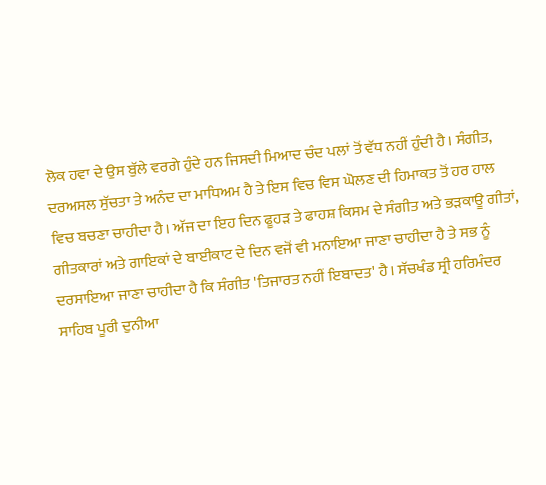ਲੋਕ ਹਵਾ ਦੇ ਉਸ ਬੁੱਲੇ ਵਰਗੇ ਹੁੰਦੇ ਹਨ ਜਿਸਦੀ ਮਿਆਦ ਚੰਦ ਪਲਾਂ ਤੋਂ ਵੱਧ ਨਹੀਂ ਹੁੰਦੀ ਹੈ। ਸੰਗੀਤ, ਦਰਅਸਲ ਸੁੱਚਤਾ ਤੇ ਅਨੰਦ ਦਾ ਮਾਧਿਅਮ ਹੈ ਤੇ ਇਸ ਵਿਚ ਵਿਸ ਘੋਲਣ ਦੀ ਹਿਮਾਕਤ ਤੋਂ ਹਰ ਹਾਲ ਵਿਚ ਬਚਣਾ ਚਾਹੀਦਾ ਹੈ। ਅੱਜ ਦਾ ਇਹ ਦਿਨ ਫੂਹੜ ਤੇ ਫਾਹਸ਼ ਕਿਸਮ ਦੇ ਸੰਗੀਤ ਅਤੇ ਭੜਕਾਊ ਗੀਤਾਂ, ਗੀਤਕਾਰਾਂ ਅਤੇ ਗਾਇਕਾਂ ਦੇ ਬਾਈਕਾਟ ਦੇ ਦਿਨ ਵਜੋਂ ਵੀ ਮਨਾਇਆ ਜਾਣਾ ਚਾਹੀਦਾ ਹੈ ਤੇ ਸਭ ਨੂੰ ਦਰਸਾਇਆ ਜਾਣਾ ਚਾਹੀਦਾ ਹੈ ਕਿ ਸੰਗੀਤ 'ਤਿਜਾਰਤ ਨਹੀਂ ਇਬਾਦਤ' ਹੈ। ਸੱਚਖੰਡ ਸ੍ਰੀ ਹਰਿਮੰਦਰ ਸਾਹਿਬ ਪੂਰੀ ਦੁਨੀਆ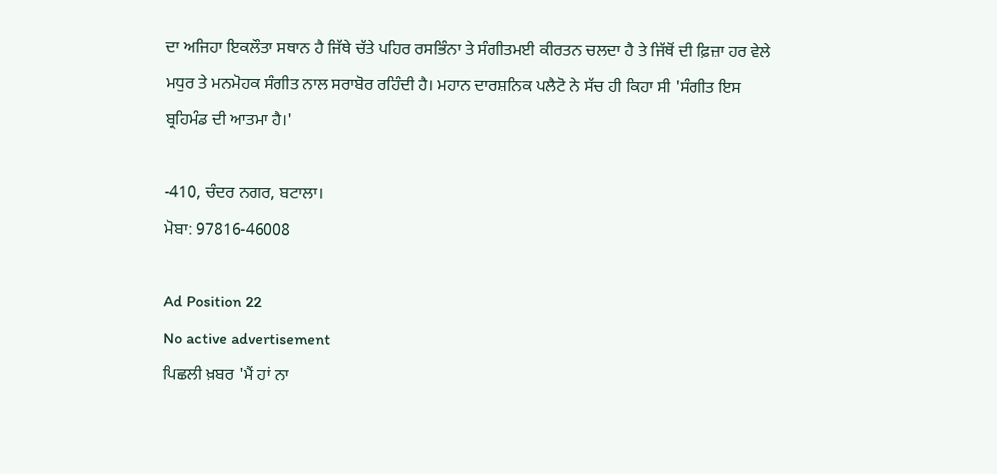ਦਾ ਅਜਿਹਾ ਇਕਲੌਤਾ ਸਥਾਨ ਹੈ ਜਿੱਥੇ ਚੱਤੇ ਪਹਿਰ ਰਸਭਿੰਨਾ ਤੇ ਸੰਗੀਤਮਈ ਕੀਰਤਨ ਚਲਦਾ ਹੈ ਤੇ ਜਿੱਥੋਂ ਦੀ ਫ਼ਿਜ਼ਾ ਹਰ ਵੇਲੇ ਮਧੁਰ ਤੇ ਮਨਮੋਹਕ ਸੰਗੀਤ ਨਾਲ ਸਰਾਬੋਰ ਰਹਿੰਦੀ ਹੈ। ਮਹਾਨ ਦਾਰਸ਼ਨਿਕ ਪਲੈਟੋ ਨੇ ਸੱਚ ਹੀ ਕਿਹਾ ਸੀ 'ਸੰਗੀਤ ਇਸ ਬ੍ਰਹਿਮੰਡ ਦੀ ਆਤਮਾ ਹੈ।'

-410, ਚੰਦਰ ਨਗਰ, ਬਟਾਲਾ।
ਮੋਬਾ: 97816-46008

Ad Position 22
No active advertisement
ਪਿਛਲੀ ਖ਼ਬਰ 'ਮੈਂ ਹਾਂ ਨਾ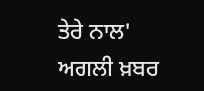ਤੇਰੇ ਨਾਲ' ਅਗਲੀ ਖ਼ਬਰ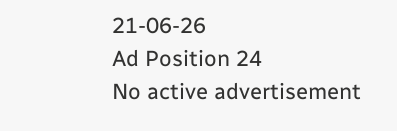21-06-26
Ad Position 24
No active advertisement